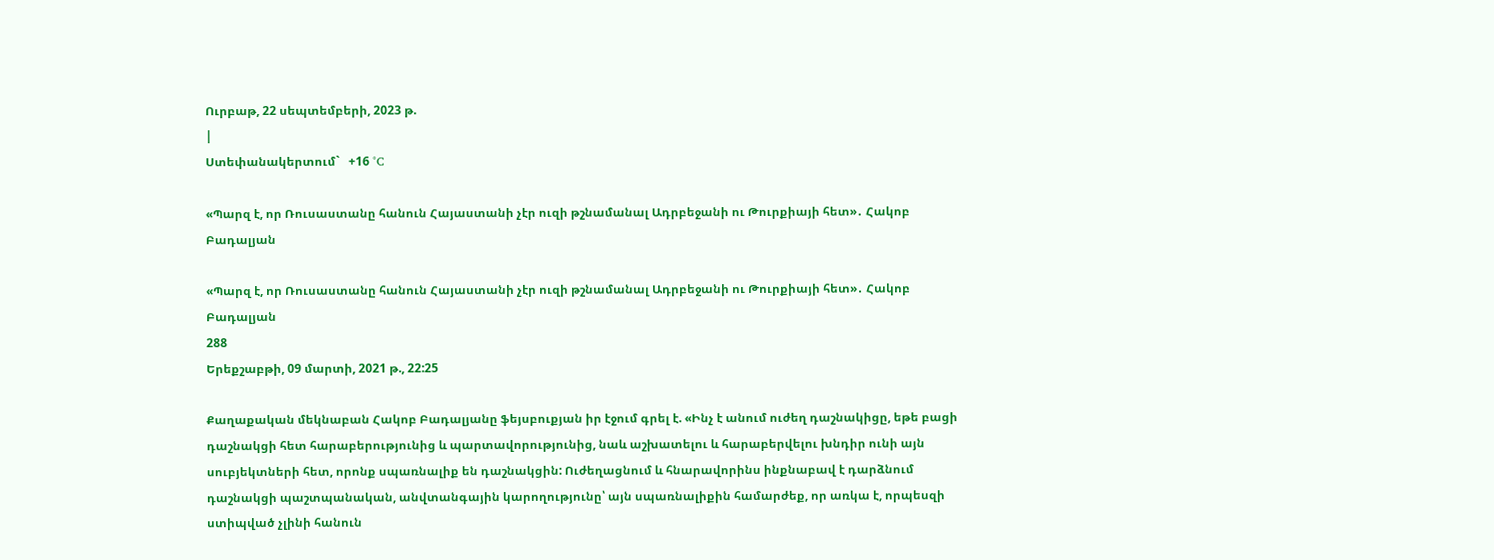Ուրբաթ, 22 սեպտեմբերի, 2023 թ.
|
Ստեփանակերտում`   +16 °C

«Պարզ է, որ Ռուսաստանը հանուն Հայաստանի չէր ուզի թշնամանալ Ադրբեջանի ու Թուրքիայի հետ»․ Հակոբ Բադալյան

«Պարզ է, որ Ռուսաստանը հանուն Հայաստանի չէր ուզի թշնամանալ Ադրբեջանի ու Թուրքիայի հետ»․ Հակոբ Բադալյան
288
Երեքշաբթի, 09 մարտի, 2021 թ., 22:25

Քաղաքական մեկնաբան Հակոբ Բադալյանը ֆեյսբուքյան իր էջում գրել է. «Ինչ է անում ուժեղ դաշնակիցը, եթե բացի դաշնակցի հետ հարաբերությունից և պարտավորությունից, նաև աշխատելու և հարաբերվելու խնդիր ունի այն սուբյեկտների հետ, որոնք սպառնալիք են դաշնակցին: Ուժեղացնում և հնարավորինս ինքնաբավ է դարձնում դաշնակցի պաշտպանական, անվտանգային կարողությունը՝ այն սպառնալիքին համարժեք, որ առկա է, որպեսզի ստիպված չլինի հանուն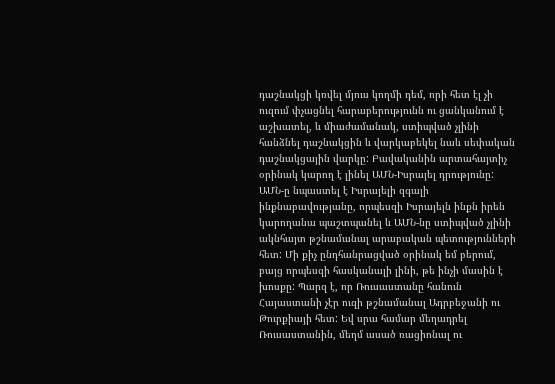դաշնակցի կռվել մյուս կողմի դեմ, որի հետ էլ չի ուզում փչացնել հարաբերությունն ու ցանկանում է աշխատել, և միաժամանակ, ստիպված չլինի հանձնել դաշնակցին և վարկաբեկել նաև սեփական դաշնակցային վարկը: Բավականին արտահայտիչ օրինակ կարող է լինել ԱՄՆ-Իսրայել դրությունը: ԱՄՆ-ը նպաստել է Իսրայելի զգալի ինքնաբավությանը, որպեսզի Իսրայելն ինքն իրեն կարողանա պաշտպանել և ԱՄՆ-նը ստիպված չլինի ակնհայտ թշնամանալ արաբական պետությունների հետ: Մի քիչ ընդհանրացված օրինակ եմ բերում, բայց որպեսզի հասկանալի լինի, թե ինչի մասին է խոսքը: Պարզ է, որ Ռուսաստանը հանուն Հայաստանի չէր ուզի թշնամանալ Ադրբեջանի ու Թուրքիայի հետ: Եվ սրա համար մեղադրել Ռուսաստանին, մեղմ ասած ռացիոնալ ու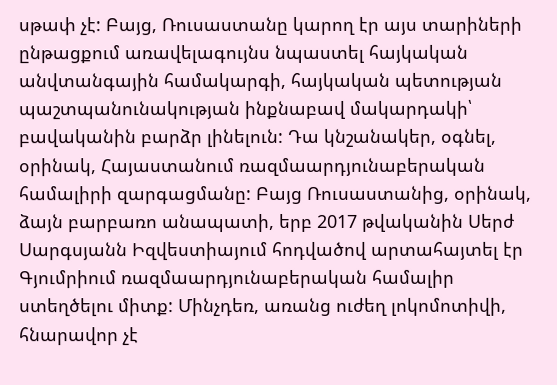սթափ չէ: Բայց, Ռուսաստանը կարող էր այս տարիների ընթացքում առավելագույնս նպաստել հայկական անվտանգային համակարգի, հայկական պետության պաշտպանունակության ինքնաբավ մակարդակի՝ բավականին բարձր լինելուն: Դա կնշանակեր, օգնել, օրինակ, Հայաստանում ռազմաարդյունաբերական համալիրի զարգացմանը: Բայց Ռուսաստանից, օրինակ, ձայն բարբառո անապատի, երբ 2017 թվականին Սերժ Սարգսյանն Իզվեստիայում հոդվածով արտահայտել էր Գյումրիում ռազմաարդյունաբերական համալիր ստեղծելու միտք: Մինչդեռ, առանց ուժեղ լոկոմոտիվի, հնարավոր չէ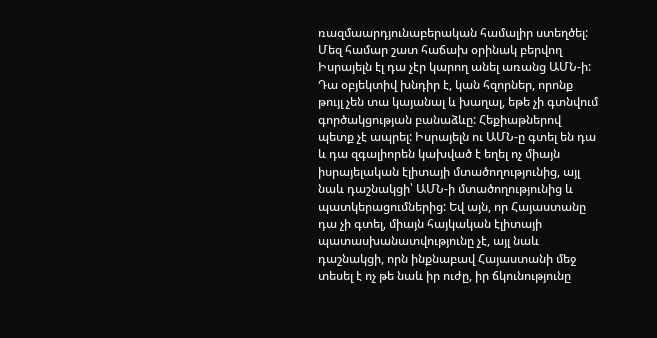ռազմաարդյունաբերական համալիր ստեղծել: Մեզ համար շատ հաճախ օրինակ բերվող Իսրայելն էլ դա չէր կարող անել առանց ԱՄՆ-ի: Դա օբյեկտիվ խնդիր է, կան հզորներ, որոնք թույլ չեն տա կայանալ և խաղալ, եթե չի գտնվում գործակցության բանաձևը: Հեքիաթներով պետք չէ ապրել: Իսրայելն ու ԱՄՆ-ը գտել են դա և դա զգալիորեն կախված է եղել ոչ միայն իսրայելական էլիտայի մտածողությունից, այլ նաև դաշնակցի՝ ԱՄՆ-ի մտածողությունից և պատկերացումներից: Եվ այն, որ Հայաստանը դա չի գտել, միայն հայկական էլիտայի պատասխանատվությունը չէ, այլ նաև դաշնակցի, որն ինքնաբավ Հայաստանի մեջ տեսել է ոչ թե նաև իր ուժը, իր ճկունությունը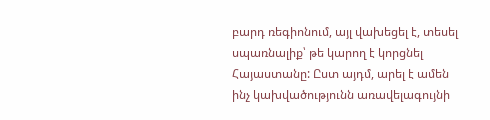բարդ ռեգիոնում, այլ վախեցել է, տեսել սպառնալիք՝ թե կարող է կորցնել Հայաստանը: Ըստ այդմ, արել է ամեն ինչ կախվածությունն առավելագույնի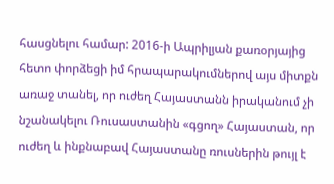հասցնելու համար: 2016-ի Ապրիլյան քառօրյայից հետո փորձեցի իմ հրապարակումներով այս միտքն առաջ տանել, որ ուժեղ Հայաստանն իրականում չի նշանակելու Ռուսաստանին «գցող» Հայաստան, որ ուժեղ և ինքնաբավ Հայաստանը ռուսներին թույլ է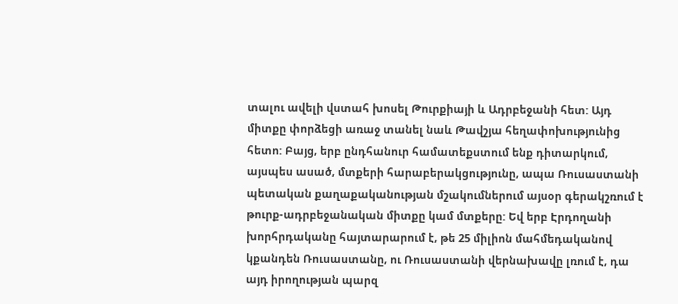տալու ավելի վստահ խոսել Թուրքիայի և Ադրբեջանի հետ: Այդ միտքը փորձեցի առաջ տանել նաև Թավշյա հեղափոխությունից հետո: Բայց, երբ ընդհանուր համատեքստում ենք դիտարկում, այսպես ասած, մտքերի հարաբերակցությունը, ապա Ռուսաստանի պետական քաղաքականության մշակումներում այսօր գերակշռում է թուրք-ադրբեջանական միտքը կամ մտքերը: Եվ երբ Էրդողանի խորհրդականը հայտարարում է, թե 25 միլիոն մահմեդականով կքանդեն Ռուսաստանը, ու Ռուսաստանի վերնախավը լռում է, դա այդ իրողության պարզ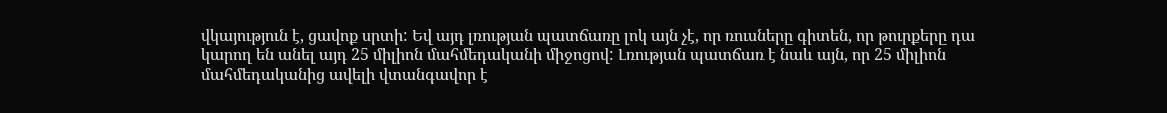վկայություն է, ցավոք սրտի: Եվ այդ լռության պատճառը լոկ այն չէ, որ ռուսները գիտեն, որ թուրքերը դա կարող են անել այդ 25 միլիոն մահմեդականի միջոցով: Լռության պատճառ է նաև այն, որ 25 միլիոն մահմեդականից ավելի վտանգավոր է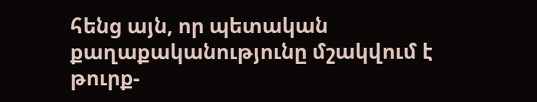հենց այն, որ պետական քաղաքականությունը մշակվում է թուրք-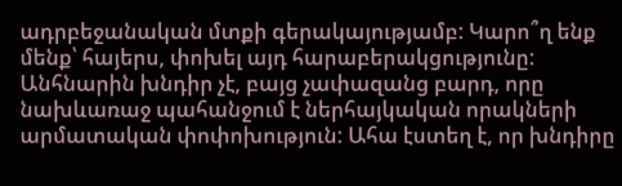ադրբեջանական մտքի գերակայությամբ: Կարո՞ղ ենք մենք՝ հայերս, փոխել այդ հարաբերակցությունը: Անհնարին խնդիր չէ, բայց չափազանց բարդ, որը նախևառաջ պահանջում է ներհայկական որակների արմատական փոփոխություն: Ահա էստեղ է, որ խնդիրը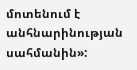մոտենում է անհնարինության սահմանին»: